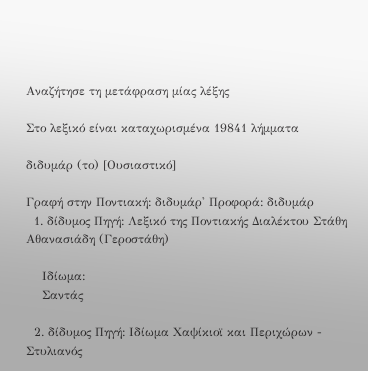Αναζήτησε τη μετάφραση μίας λέξης

Στο λεξικό είναι καταχωρισμένα 19841 λήμματα

διδυμάρ (το) [Ουσιαστικό]

Γραφή στην Ποντιακή: διδυμάρ' Προφορά: διδυμάρ
  1. δίδυμος Πηγή: Λεξικό της Ποντιακής Διαλέκτου Στάθη Αθανασιάδη (Γεροστάθη)

    Ιδίωμα:
    Σαντάς

  2. δίδυμος Πηγή: Ιδίωμα Χαψίκιοϊ και Περιχώρων - Στυλιανός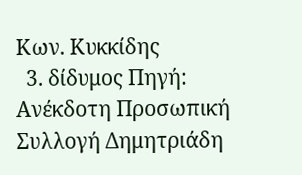Κων. Κυκκίδης
  3. δίδυμος Πηγή: Ανέκδοτη Προσωπική Συλλογή Δημητριάδη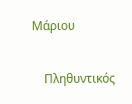Μάριου

    Πληθυντικός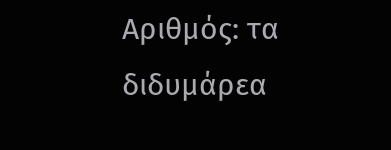Αριθμός: τα διδυμάρεα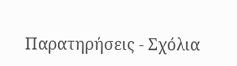Παρατηρήσεις - Σχόλια